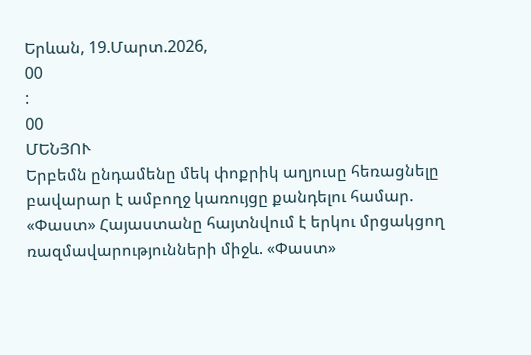Երևան, 19.Մարտ.2026,
00
:
00
ՄԵՆՅՈՒ
Երբեմն ընդամենը մեկ փոքրիկ աղյուսը հեռացնելը բավարար է ամբողջ կառույցը քանդելու համար. «Փաստ» Հայաստանը հայտնվում է երկու մրցակցող ռազմավարությունների միջև. «Փաստ»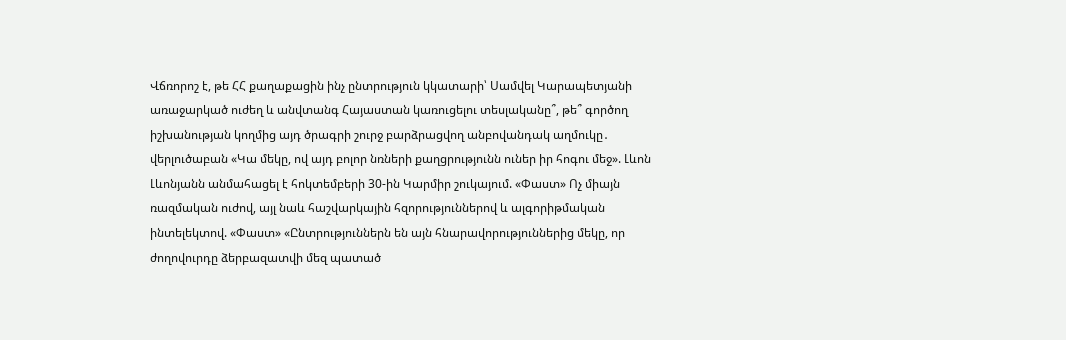Վճռորոշ է, թե ՀՀ քաղաքացին ինչ ընտրություն կկատարի՝ Սամվել Կարապետյանի առաջարկած ուժեղ և անվտանգ Հայաստան կառուցելու տեսլականը՞, թե՞ գործող իշխանության կողմից այդ ծրագրի շուրջ բարձրացվող անբովանդակ աղմուկը․ վերլուծաբան «Կա մեկը, ով այդ բոլոր նռների քաղցրությունն ուներ իր հոգու մեջ». Լևոն Լևոնյանն անմահացել է հոկտեմբերի 30-ին Կարմիր շուկայում. «Փաստ» Ոչ միայն ռազմական ուժով, այլ նաև հաշվարկային հզորություններով և ալգորիթմական ինտելեկտով. «Փաստ» «Ընտրություններն են այն հնարավորություններից մեկը, որ ժողովուրդը ձերբազատվի մեզ պատած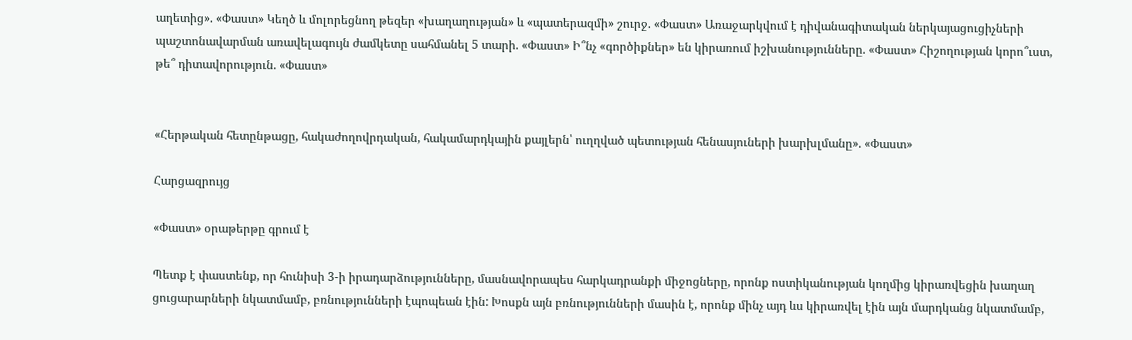աղետից». «Փաստ» Կեղծ և մոլորեցնող թեզեր «խաղաղության» և «պատերազմի» շուրջ. «Փաստ» Առաջարկվում է դիվանագիտական ներկայացուցիչների պաշտոնավարման առավելագույն ժամկետը սահմանել 5 տարի. «Փաստ» Ի՞նչ «գործիքներ» են կիրառում իշխանությունները. «Փաստ» Հիշողության կորո՞ւստ, թե՞ դիտավորություն. «Փաստ»


«Հերթական հետընթացը, հակաժողովրդական, հակամարդկային քայլերն՝ ուղղված պետության հենասյուների խարխլմանը». «Փաստ»

Հարցազրույց

«Փաստ» օրաթերթը գրում է

Պետք է փաստենք, որ հունիսի 3-ի իրադարձությունները, մասնավորապես հարկադրանքի միջոցները, որոնք ոստիկանության կողմից կիրառվեցին խաղաղ ցուցարարների նկատմամբ, բռնությունների էպոպեան էին: Խոսքն այն բռնությունների մասին է, որոնք մինչ այդ ևս կիրառվել էին այն մարդկանց նկատմամբ,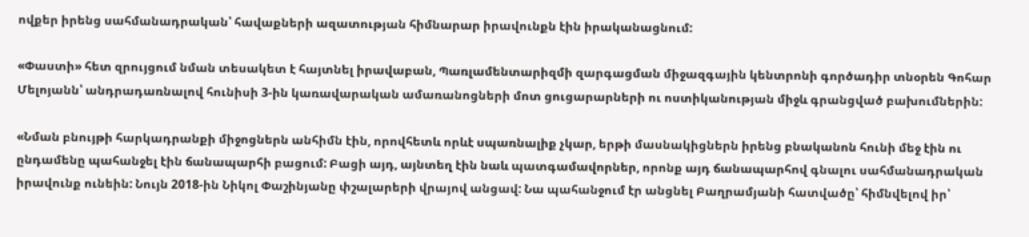ովքեր իրենց սահմանադրական՝ հավաքների ազատության հիմնարար իրավունքն էին իրականացնում:

«Փաստի» հետ զրույցում նման տեսակետ է հայտնել իրավաբան, Պառլամենտարիզմի զարգացման միջազգային կենտրոնի գործադիր տնօրեն Գոհար Մելոյանն՝ անդրադառնալով հունիսի 3-ին կառավարական ամառանոցների մոտ ցուցարարների ու ոստիկանության միջև գրանցված բախումներին:

«Նման բնույթի հարկադրանքի միջոցներն անհիմն էին, որովհետև որևէ սպառնալիք չկար, երթի մասնակիցներն իրենց բնականոն հունի մեջ էին ու ընդամենը պահանջել էին ճանապարհի բացում: Բացի այդ, այնտեղ էին նաև պատգամավորներ, որոնք այդ ճանապարհով գնալու սահմանադրական իրավունք ունեին: Նույն 2018-ին Նիկոլ Փաշինյանը փշալարերի վրայով անցավ: Նա պահանջում էր անցնել Բաղրամյանի հատվածը՝ հիմնվելով իր՝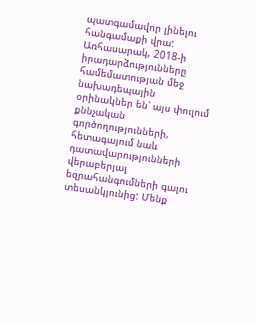պատգամավոր լինելու հանգամաքի վրա: Առհասարակ, 2018-ի իրադարձությունները համեմատության մեջ նախադեպային օրինակներ են՝ այս փուլում քննչական գործողությունների, հետագայում նաև դատավարությունների վերաբերյալ եզրահանգումների գալու տեսանկյունից: Մենք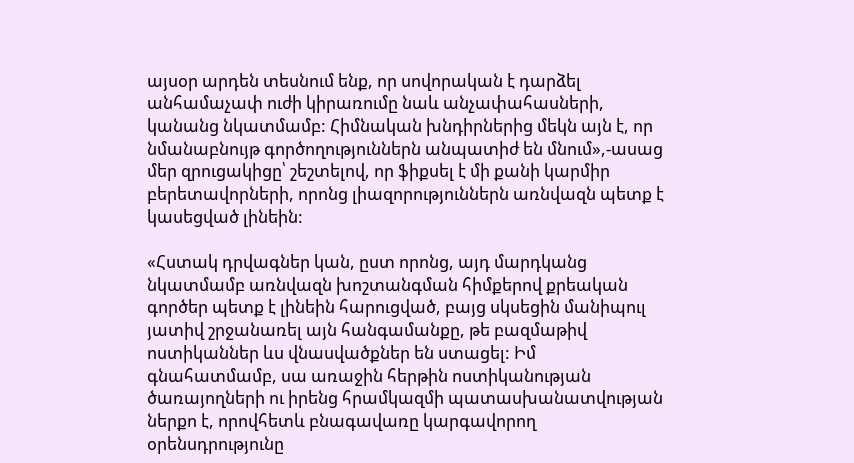այսօր արդեն տեսնում ենք, որ սովորական է դարձել անհամաչափ ուժի կիրառումը նաև անչափահասների, կանանց նկատմամբ: Հիմնական խնդիրներից մեկն այն է, որ նմանաբնույթ գործողություններն անպատիժ են մնում»,-ասաց մեր զրուցակիցը՝ շեշտելով, որ ֆիքսել է մի քանի կարմիր բերետավորների, որոնց լիազորություններն առնվազն պետք է կասեցված լինեին:

«Հստակ դրվագներ կան, ըստ որոնց, այդ մարդկանց նկատմամբ առնվազն խոշտանգման հիմքերով քրեական գործեր պետք է լինեին հարուցված, բայց սկսեցին մանիպուլ յատիվ շրջանառել այն հանգամանքը, թե բազմաթիվ ոստիկաններ ևս վնասվածքներ են ստացել: Իմ գնահատմամբ, սա առաջին հերթին ոստիկանության ծառայողների ու իրենց հրամկազմի պատասխանատվության ներքո է, որովհետև բնագավառը կարգավորող օրենսդրությունը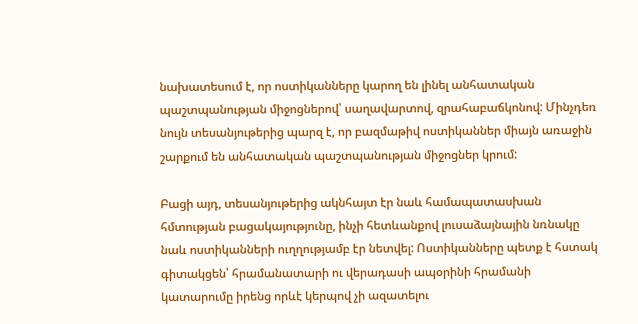նախատեսում է, որ ոստիկանները կարող են լինել անհատական պաշտպանության միջոցներով՝ սաղավարտով, զրահաբաճկոնով: Մինչդեռ նույն տեսանյութերից պարզ է, որ բազմաթիվ ոստիկաններ միայն առաջին շարքում են անհատական պաշտպանության միջոցներ կրում:

Բացի այդ, տեսանյութերից ակնհայտ էր նաև համապատասխան հմտության բացակայությունը, ինչի հետևանքով լուսաձայնային նռնակը նաև ոստիկանների ուղղությամբ էր նետվել: Ոստիկանները պետք է հստակ գիտակցեն՝ հրամանատարի ու վերադասի ապօրինի հրամանի կատարումը իրենց որևէ կերպով չի ազատելու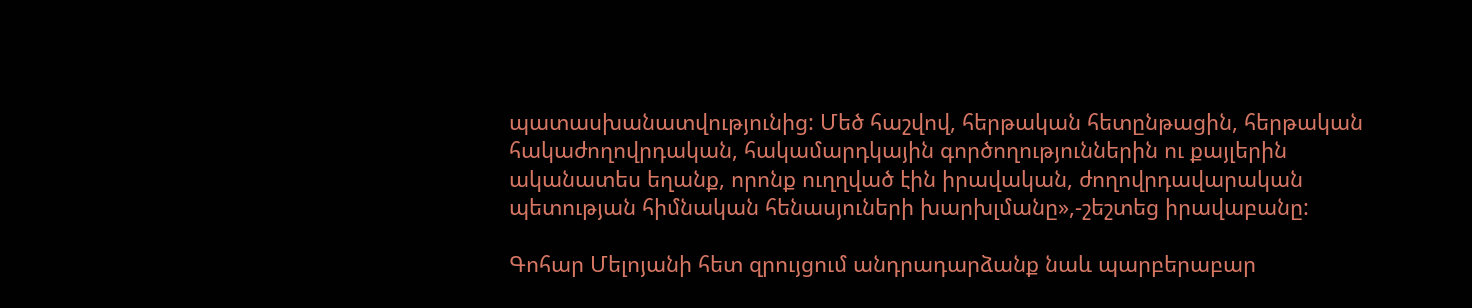պատասխանատվությունից: Մեծ հաշվով, հերթական հետընթացին, հերթական հակաժողովրդական, հակամարդկային գործողություններին ու քայլերին ականատես եղանք, որոնք ուղղված էին իրավական, ժողովրդավարական պետության հիմնական հենասյուների խարխլմանը»,-շեշտեց իրավաբանը:

Գոհար Մելոյանի հետ զրույցում անդրադարձանք նաև պարբերաբար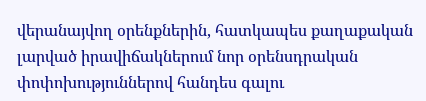վերանայվող օրենքներին, հատկապես քաղաքական լարված իրավիճակներում նոր օրենսդրական փոփոխություններով հանդես գալու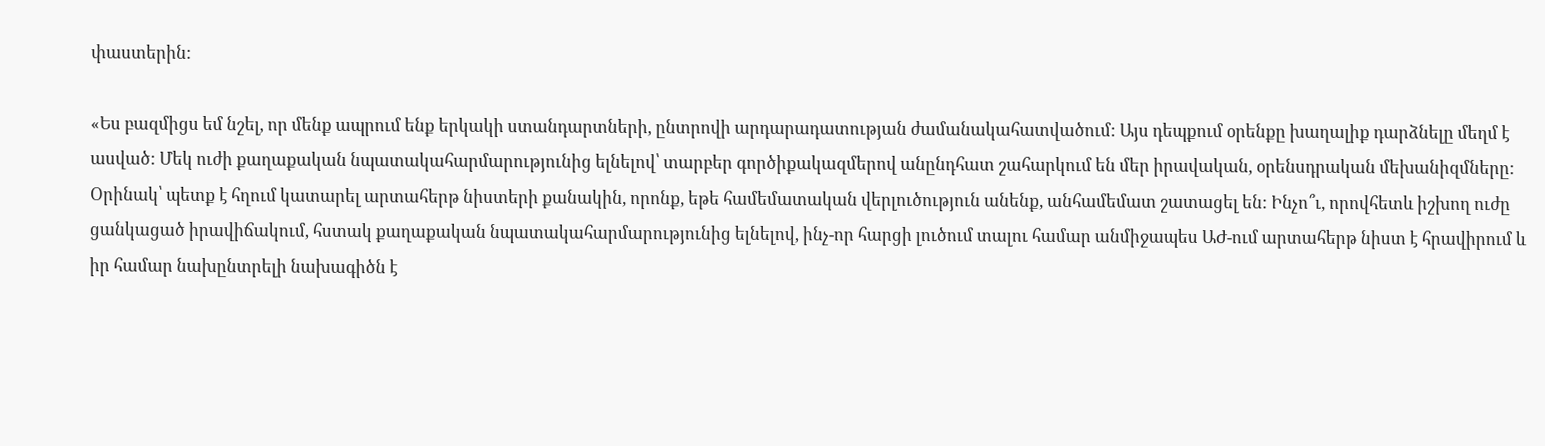փաստերին:

«Ես բազմիցս եմ նշել, որ մենք ապրում ենք երկակի ստանդարտների, ընտրովի արդարադատության ժամանակահատվածում: Այս դեպքում օրենքը խաղալիք դարձնելը մեղմ է ասված: Մեկ ուժի քաղաքական նպատակահարմարությունից ելնելով՝ տարբեր գործիքակազմերով անընդհատ շահարկում են մեր իրավական, օրենսդրական մեխանիզմները: Օրինակ՝ պետք է հղում կատարել արտահերթ նիստերի քանակին, որոնք, եթե համեմատական վերլուծություն անենք, անհամեմատ շատացել են: Ինչո՞ւ, որովհետև իշխող ուժը ցանկացած իրավիճակում, հստակ քաղաքական նպատակահարմարությունից ելնելով, ինչ-որ հարցի լուծում տալու համար անմիջապես ԱԺ-ում արտահերթ նիստ է հրավիրում և իր համար նախընտրելի նախագիծն է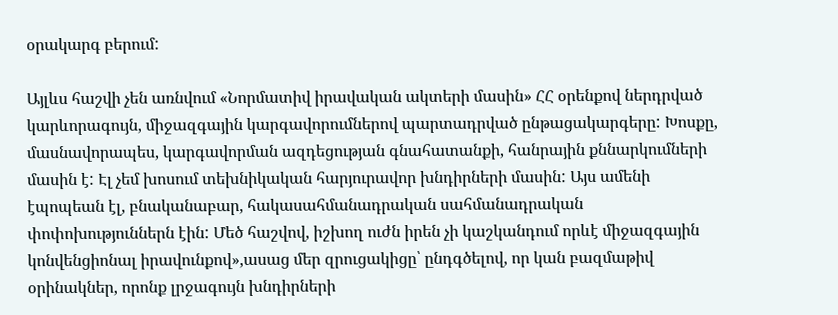օրակարգ բերում:

Այլևս հաշվի չեն առնվում «Նորմատիվ իրավական ակտերի մասին» ՀՀ օրենքով ներդրված կարևորագույն, միջազգային կարգավորումներով պարտադրված ընթացակարգերը: Խոսքը, մասնավորապես, կարգավորման ազդեցության գնահատանքի, հանրային քննարկումների մասին է: Էլ չեմ խոսում տեխնիկական հարյուրավոր խնդիրների մասին: Այս ամենի էպոպեան էլ, բնականաբար, հակասահմանադրական սահմանադրական փոփոխություններն էին: Մեծ հաշվով, իշխող ուժն իրեն չի կաշկանդում որևէ միջազգային կոնվենցիոնալ իրավունքով»,ասաց մեր զրուցակիցը՝ ընդգծելով, որ կան բազմաթիվ օրինակներ, որոնք լրջագույն խնդիրների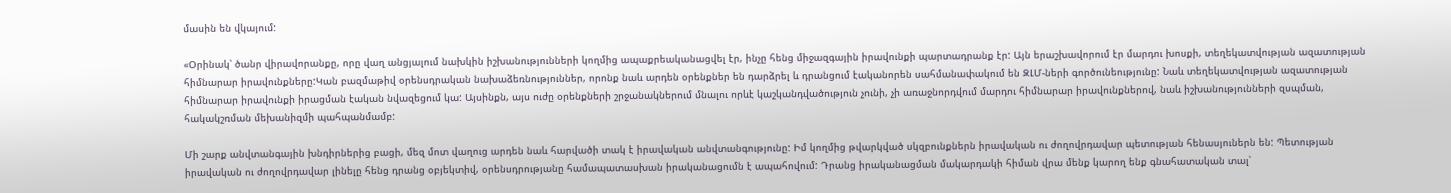մասին են վկայում:

«Օրինակ՝ ծանր վիրավորանքը, որը վաղ անցյալում նախկին իշխանությունների կողմից ապաքրեականացվել էր, ինչը հենց միջազգային իրավունքի պարտադրանք էր: Այն երաշխավորում էր մարդու խոսքի, տեղեկատվության ազատության հիմնարար իրավունքները:Կան բազմաթիվ օրենսդրական նախաձեռնություններ, որոնք նաև արդեն օրենքներ են դարձրել և դրանցում էականորեն սահմանափակում են ԶԼՄ-ների գործունեությունը: Նաև տեղեկատվության ազատության հիմնարար իրավունքի իրացման էական նվազեցում կա: Այսինքն, այս ուժը օրենքների շրջանակներում մնալու որևէ կաշկանդվածություն չունի, չի առաջնորդվում մարդու հիմնարար իրավունքներով, նաև իշխանությունների զսպման, հակակշռման մեխանիզմի պահպանմամբ:

Մի շարք անվտանգային խնդիրներից բացի, մեզ մոտ վաղուց արդեն նաև հարվածի տակ է իրավական անվտանգությունը: Իմ կողմից թվարկված սկզբունքներն իրավական ու ժողովրդավար պետության հենասյուներն են: Պետության իրավական ու ժողովրդավար լինելը հենց դրանց օբյեկտիվ, օրենսդրությանը համապատասխան իրականացումն է ապահովում: Դրանց իրականացման մակարդակի հիման վրա մենք կարող ենք գնահատական տալ՝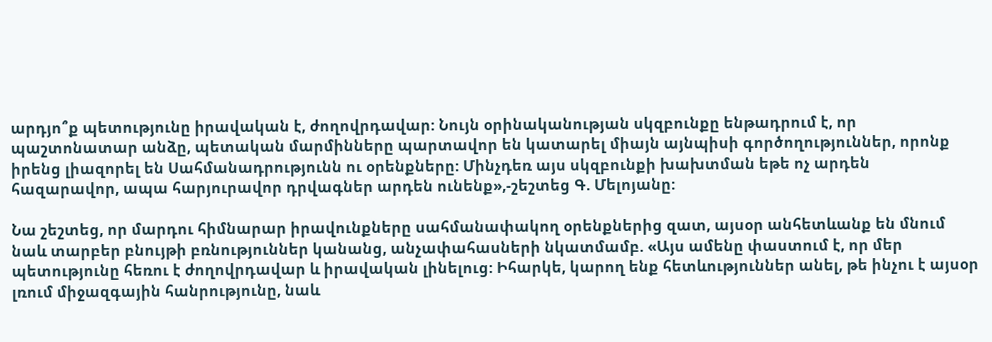արդյո՞ք պետությունը իրավական է, ժողովրդավար: Նույն օրինականության սկզբունքը ենթադրում է, որ պաշտոնատար անձը, պետական մարմինները պարտավոր են կատարել միայն այնպիսի գործողություններ, որոնք իրենց լիազորել են Սահմանադրությունն ու օրենքները: Մինչդեռ այս սկզբունքի խախտման եթե ոչ արդեն հազարավոր, ապա հարյուրավոր դրվագներ արդեն ունենք»,-շեշտեց Գ. Մելոյանը:

Նա շեշտեց, որ մարդու հիմնարար իրավունքները սահմանափակող օրենքներից զատ, այսօր անհետևանք են մնում նաև տարբեր բնույթի բռնություններ կանանց, անչափահասների նկատմամբ. «Այս ամենը փաստում է, որ մեր պետությունը հեռու է ժողովրդավար և իրավական լինելուց: Իհարկե, կարող ենք հետևություններ անել, թե ինչու է այսօր լռում միջազգային հանրությունը, նաև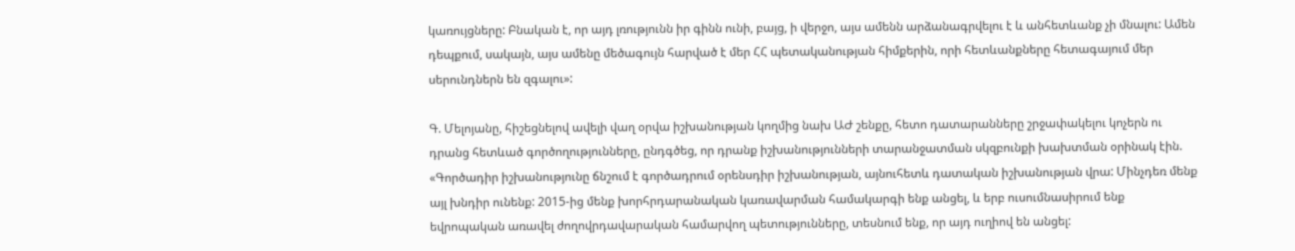կառույցները: Բնական է, որ այդ լռությունն իր գինն ունի, բայց, ի վերջո, այս ամենն արձանագրվելու է և անհետևանք չի մնալու: Ամեն դեպքում, սակայն, այս ամենը մեծագույն հարված է մեր ՀՀ պետականության հիմքերին, որի հետևանքները հետագայում մեր սերունդներն են զգալու»:

Գ. Մելոյանը, հիշեցնելով ավելի վաղ օրվա իշխանության կողմից նախ ԱԺ շենքը, հետո դատարանները շրջափակելու կոչերն ու դրանց հետևած գործողությունները, ընդգծեց, որ դրանք իշխանությունների տարանջատման սկզբունքի խախտման օրինակ էին. «Գործադիր իշխանությունը ճնշում է գործադրում օրենսդիր իշխանության, այնուհետև դատական իշխանության վրա: Մինչդեռ մենք այլ խնդիր ունենք: 2015-ից մենք խորհրդարանական կառավարման համակարգի ենք անցել, և երբ ուսումնասիրում ենք եվրոպական առավել ժողովրդավարական համարվող պետությունները, տեսնում ենք, որ այդ ուղիով են անցել: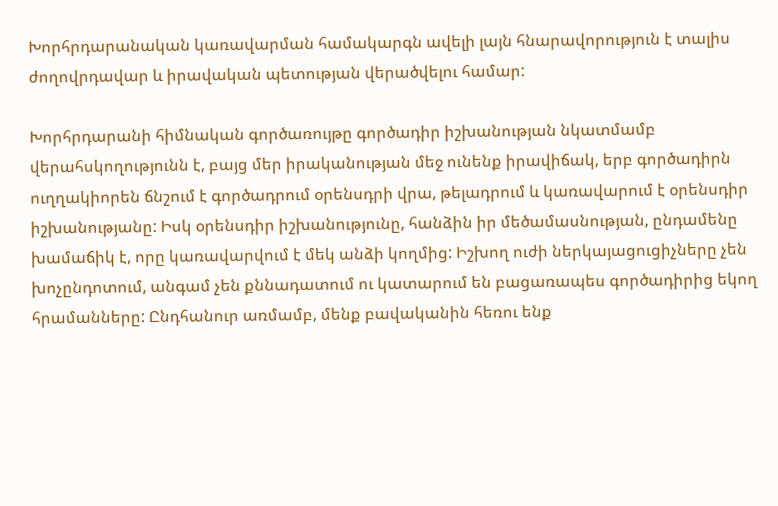Խորհրդարանական կառավարման համակարգն ավելի լայն հնարավորություն է տալիս ժողովրդավար և իրավական պետության վերածվելու համար:

Խորհրդարանի հիմնական գործառույթը գործադիր իշխանության նկատմամբ վերահսկողությունն է, բայց մեր իրականության մեջ ունենք իրավիճակ, երբ գործադիրն ուղղակիորեն ճնշում է գործադրում օրենսդրի վրա, թելադրում և կառավարում է օրենսդիր իշխանությանը: Իսկ օրենսդիր իշխանությունը, հանձին իր մեծամասնության, ընդամենը խամաճիկ է, որը կառավարվում է մեկ անձի կողմից: Իշխող ուժի ներկայացուցիչները չեն խոչընդոտում, անգամ չեն քննադատում ու կատարում են բացառապես գործադիրից եկող հրամանները: Ընդհանուր առմամբ, մենք բավականին հեռու ենք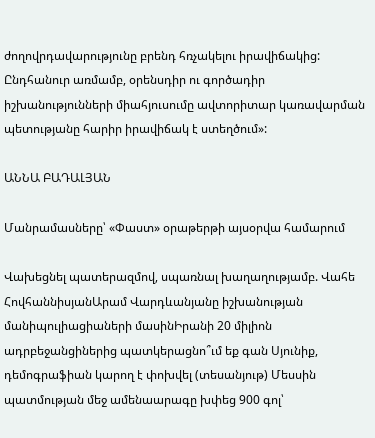ժողովրդավարությունը բրենդ հռչակելու իրավիճակից: Ընդհանուր առմամբ, օրենսդիր ու գործադիր իշխանությունների միահյուսումը ավտորիտար կառավարման պետությանը հարիր իրավիճակ է ստեղծում»:

ԱՆՆԱ ԲԱԴԱԼՅԱՆ

Մանրամասները՝ «Փաստ» օրաթերթի այսօրվա համարում

Վախեցնել պատերազմով, սպառնալ խաղաղությամբ. Վահե ՀովհաննիսյանԱրամ Վարդևանյանը իշխանության մանիպուլիացիաների մասինԻրանի 20 միլիոն ադրբեջանցիներից պատկերացնո՞ւմ եք գան Սյունիք, դեմոգրաֆիան կարող է փոխվել (տեսանյութ) Մեսսին պատմության մեջ ամենաարագը խփեց 900 գոլ՝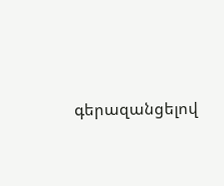գերազանցելով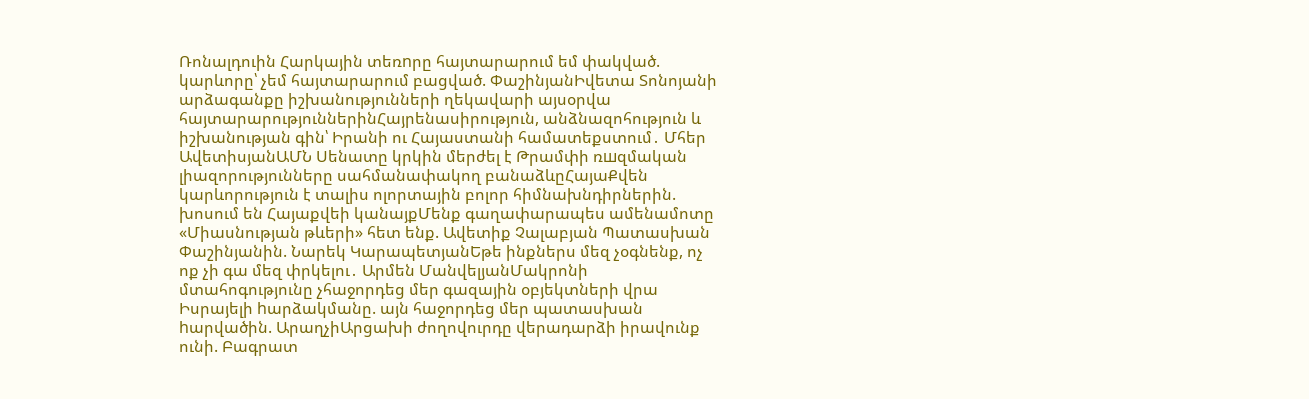Ռոնալդուին Հարկային տեռnրը հայտարարում եմ փակված. կարևորը՝ չեմ հայտարարում բացված. ՓաշինյանԻվետա Տոնոյանի արձագանքը իշխանությունների ղեկավարի այսօրվա հայտարարություններինՀայրենասիրություն, անձնազոհություն և իշխանության գին՝ Իրանի ու Հայաստանի համատեքստում․ Մհեր ԱվետիսյանԱՄՆ Սենատը կրկին մերժել է Թրամփի ռшզմական լիազորությունները սահմանափակող բանաձևըՀայաՔվեն կարևորություն է տալիս ոլորտային բոլոր հիմնախնդիրներին. խոսում են Հայաքվեի կանայքՄենք գաղափարապես ամենամոտը «Միասնության թևերի» հետ ենք. Ավետիք Չալաբյան Պատասխան Փաշինյանին. Նարեկ ԿարապետյանԵթե ինքներս մեզ չօգնենք, ոչ ոք չի գա մեզ փրկելու․ Արմեն ՄանվելյանՄակրոնի մտահոգությունը չհաջորդեց մեր գազային օբյեկտների վրա Իսրայելի hարձակմանը. այն հաջորդեց մեր պատասխան hարվածին. ԱրաղչիԱրցախի ժողովուրդը վերադարձի իրավունք ունի. Բագրատ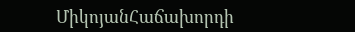ՄիկոյանՀաճախորդի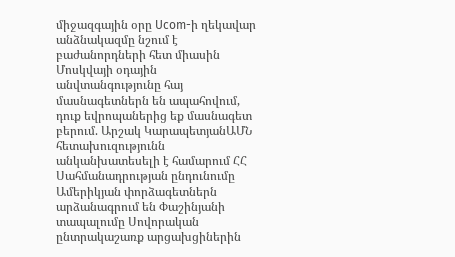միջազգային օրը Ucom-ի ղեկավար անձնակազմը նշում է բաժանորդների հետ միասին Մոսկվայի օդային անվտանգությունը հայ մասնագետներն են ապահովում, դուք եվրոպաներից եք մասնագետ բերում. Արշակ ԿարապետյանԱՄՆ հետախուզությունն անկանխատեսելի է համարում ՀՀ Սահմանադրության ընդունումը Ամերիկյան փորձագետներն արձանագրում են Փաշինյանի տապալումը Սովորական ընտրակաշառք արցախցիներին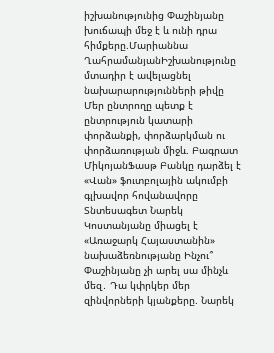իշխանությունից Փաշինյանը խուճապի մեջ է և ունի դրա հիմքերը.Մարիաննա ՂահրամանյանԻշխանությունը մտադիր է ավելացնել նախարարությունների թիվը Մեր ընտրողը պետք է ընտրություն կատարի փորձանքի, փորձարկման ու փորձառության միջև. Բագրատ ՄիկոյանՖասթ Բանկը դարձել է «Վան» ֆուտբոլային ակումբի գլխավոր հովանավորը Տնտեսագետ Նարեկ Կոստանյանը միացել է «Առաջարկ Հայաստանին» նախաձեռնությանը Ինչու՞ Փաշինյանը չի արել սա մինչև մեզ․ Դա կփրկեր մեր զինվորների կյանքերը. Նարեկ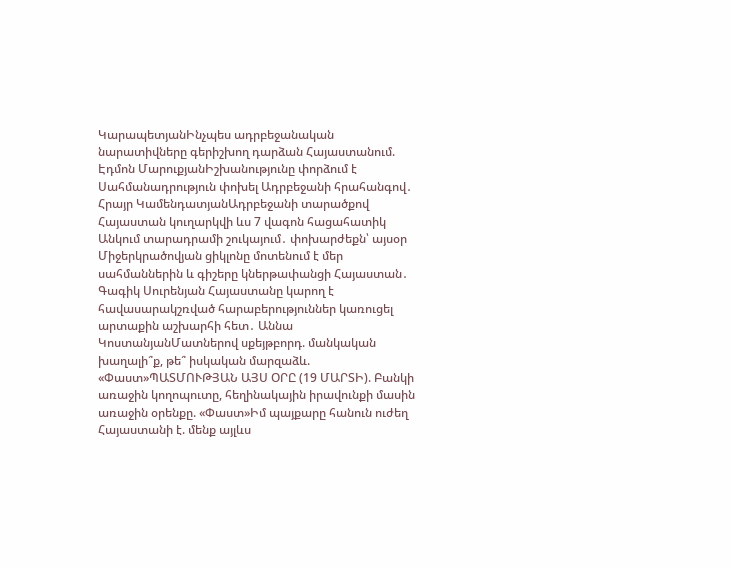ԿարապետյանԻնչպես ադրբեջանական նարատիվները գերիշխող դարձան Հայաստանում. Էդմոն ՄարուքյանԻշխանությունը փորձում է Սահմանադրություն փոխել Ադրբեջանի հրահանգով․ Հրայր ԿամենդատյանԱդրբեջանի տարածքով Հայաստան կուղարկվի ևս 7 վագոն հացահատիկ Անկում տարադրամի շուկայում․ փոխարժեքն՝ այսօր Միջերկրածովյան ցիկլոնը մոտենում է մեր սահմաններին և գիշերը կներթափանցի Հայաստան․ Գագիկ Սուրենյան Հայաստանը կարող է հավասարակշռված հարաբերություններ կառուցել արտաքին աշխարհի հետ․ Աննա ԿոստանյանՄատներով սքեյթբորդ. մանկական խաղալի՞ք, թե՞ իսկական մարզաձև. «Փաստ»ՊԱՏՄՈՒԹՅԱՆ ԱՅՍ ՕՐԸ (19 ՄԱՐՏԻ). Բանկի առաջին կողոպուտը, հեղինակային իրավունքի մասին առաջին օրենքը. «Փաստ»Իմ պայքարը հանուն ուժեղ Հայաստանի է. մենք այլևս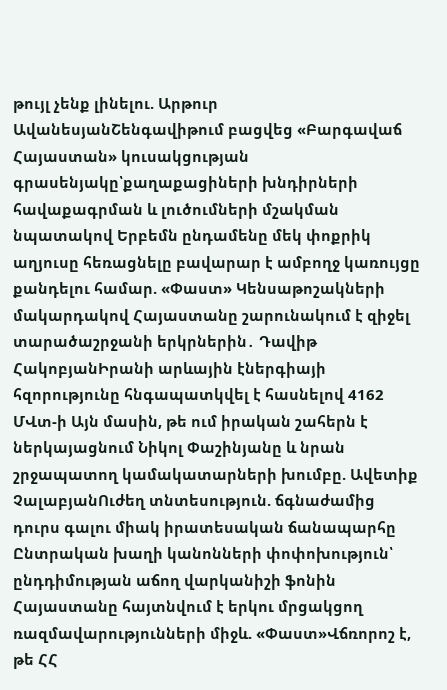թույլ չենք լինելու. Արթուր ԱվանեսյանՇենգավիթում բացվեց «Բարգավաճ Հայաստան» կուսակցության գրասենյակը՝քաղաքացիների խնդիրների հավաքագրման և լուծումների մշակման նպատակով Երբեմն ընդամենը մեկ փոքրիկ աղյուսը հեռացնելը բավարար է ամբողջ կառույցը քանդելու համար. «Փաստ» Կենսաթոշակների մակարդակով Հայաստանը շարունակում է զիջել տարածաշրջանի երկրներին․ Դավիթ ՀակոբյանԻրանի արևային էներգիայի հզորությունը հնգապատկվել է հասնելով 4162 ՄՎտ-ի Այն մասին, թե ում իրական շահերն է ներկայացնում Նիկոլ Փաշինյանը և նրան շրջապատող կամակատարների խումբը. Ավետիք ՉալաբյանՈւժեղ տնտեսություն. ճգնաժամից դուրս գալու միակ իրատեսական ճանապարհը Ընտրական խաղի կանոնների փոփոխություն՝ ընդդիմության աճող վարկանիշի ֆոնին Հայաստանը հայտնվում է երկու մրցակցող ռազմավարությունների միջև. «Փաստ»Վճռորոշ է, թե ՀՀ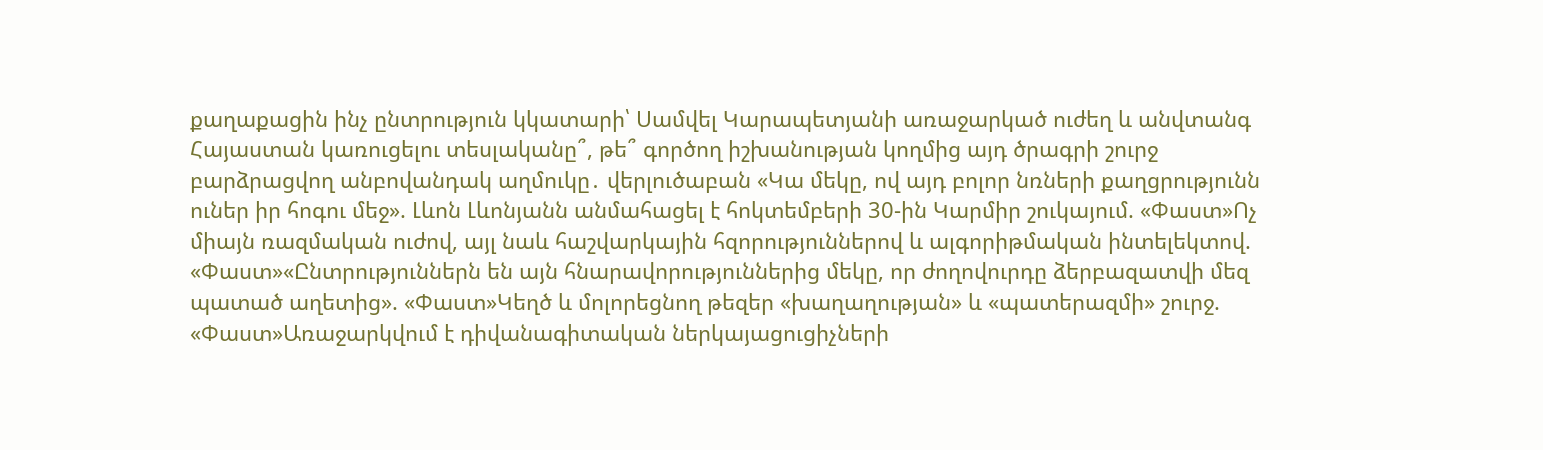քաղաքացին ինչ ընտրություն կկատարի՝ Սամվել Կարապետյանի առաջարկած ուժեղ և անվտանգ Հայաստան կառուցելու տեսլականը՞, թե՞ գործող իշխանության կողմից այդ ծրագրի շուրջ բարձրացվող անբովանդակ աղմուկը․ վերլուծաբան «Կա մեկը, ով այդ բոլոր նռների քաղցրությունն ուներ իր հոգու մեջ». Լևոն Լևոնյանն անմահացել է հոկտեմբերի 30-ին Կարմիր շուկայում. «Փաստ»Ոչ միայն ռազմական ուժով, այլ նաև հաշվարկային հզորություններով և ալգորիթմական ինտելեկտով. «Փաստ»«Ընտրություններն են այն հնարավորություններից մեկը, որ ժողովուրդը ձերբազատվի մեզ պատած աղետից». «Փաստ»Կեղծ և մոլորեցնող թեզեր «խաղաղության» և «պատերազմի» շուրջ. «Փաստ»Առաջարկվում է դիվանագիտական ներկայացուցիչների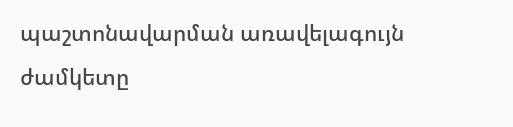պաշտոնավարման առավելագույն ժամկետը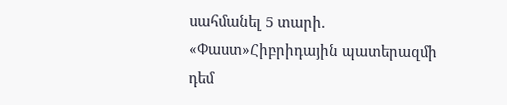սահմանել 5 տարի. «Փաստ»Հիբրիդային պատերազմի դեմ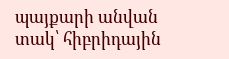պայքարի անվան տակ՝ հիբրիդային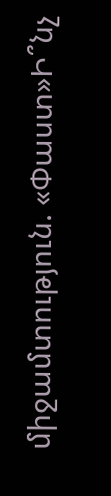միջամտություն. «Փաստ»Ի՞նչ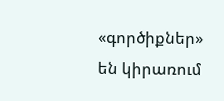«գործիքներ» են կիրառում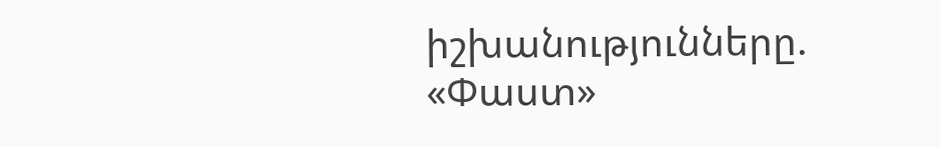իշխանությունները. «Փաստ»